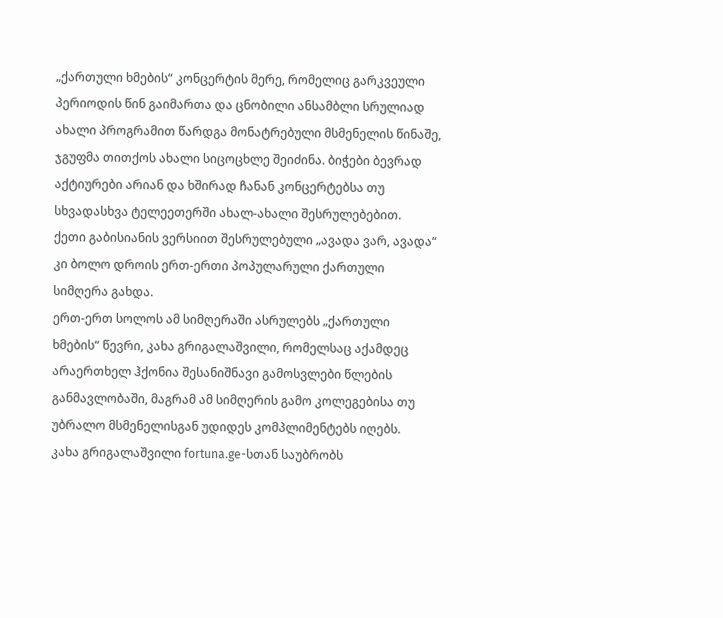„ქართული ხმების“ კონცერტის მერე, რომელიც გარკვეული პერიოდის წინ გაიმართა და ცნობილი ანსამბლი სრულიად ახალი პროგრამით წარდგა მონატრებული მსმენელის წინაშე, ჯგუფმა თითქოს ახალი სიცოცხლე შეიძინა. ბიჭები ბევრად აქტიურები არიან და ხშირად ჩანან კონცერტებსა თუ სხვადასხვა ტელეეთერში ახალ-ახალი შესრულებებით.
ქეთი გაბისიანის ვერსიით შესრულებული „ავადა ვარ, ავადა“ კი ბოლო დროის ერთ-ერთი პოპულარული ქართული სიმღერა გახდა.
ერთ-ერთ სოლოს ამ სიმღერაში ასრულებს „ქართული ხმების“ წევრი, კახა გრიგალაშვილი, რომელსაც აქამდეც არაერთხელ ჰქონია შესანიშნავი გამოსვლები წლების განმავლობაში, მაგრამ ამ სიმღერის გამო კოლეგებისა თუ უბრალო მსმენელისგან უდიდეს კომპლიმენტებს იღებს.
კახა გრიგალაშვილი fortuna.ge-სთან საუბრობს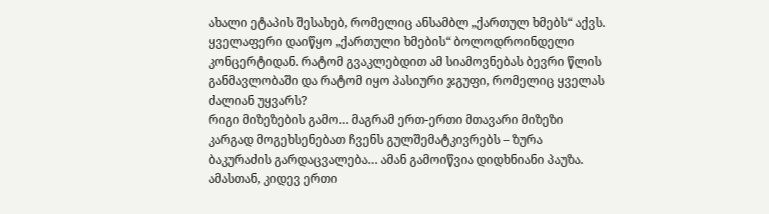ახალი ეტაპის შესახებ, რომელიც ანსამბლ „ქართულ ხმებს“ აქვს.
ყველაფერი დაიწყო „ქართული ხმების“ ბოლოდროინდელი კონცერტიდან. რატომ გვაკლებდით ამ სიამოვნებას ბევრი წლის განმავლობაში და რატომ იყო პასიური ჯგუფი, რომელიც ყველას ძალიან უყვარს?
რიგი მიზეზების გამო… მაგრამ ერთ-ერთი მთავარი მიზეზი კარგად მოგეხსენებათ ჩვენს გულშემატკივრებს – ზურა ბაკურაძის გარდაცვალება… ამან გამოიწვია დიდხნიანი პაუზა. ამასთან, კიდევ ერთი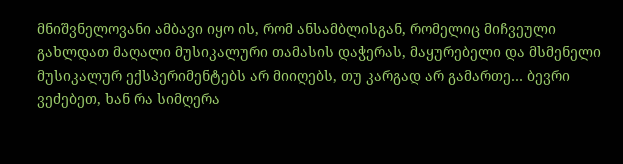მნიშვნელოვანი ამბავი იყო ის, რომ ანსამბლისგან, რომელიც მიჩვეული გახლდათ მაღალი მუსიკალური თამასის დაჭერას, მაყურებელი და მსმენელი მუსიკალურ ექსპერიმენტებს არ მიიღებს, თუ კარგად არ გამართე… ბევრი ვეძებეთ, ხან რა სიმღერა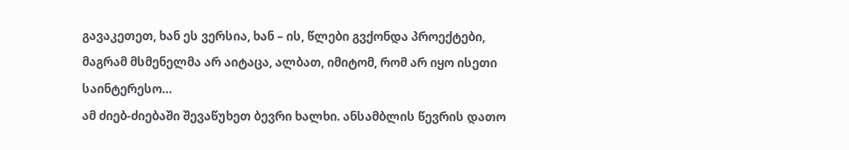გავაკეთეთ, ხან ეს ვერსია, ხან – ის, წლები გვქონდა პროექტები, მაგრამ მსმენელმა არ აიტაცა, ალბათ, იმიტომ, რომ არ იყო ისეთი საინტერესო…
ამ ძიებ-ძიებაში შევაწუხეთ ბევრი ხალხი. ანსამბლის წევრის დათო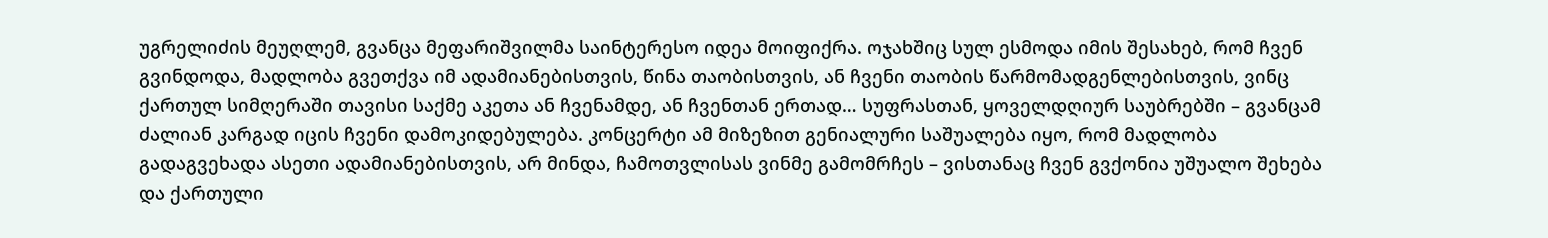უგრელიძის მეუღლემ, გვანცა მეფარიშვილმა საინტერესო იდეა მოიფიქრა. ოჯახშიც სულ ესმოდა იმის შესახებ, რომ ჩვენ გვინდოდა, მადლობა გვეთქვა იმ ადამიანებისთვის, წინა თაობისთვის, ან ჩვენი თაობის წარმომადგენლებისთვის, ვინც ქართულ სიმღერაში თავისი საქმე აკეთა ან ჩვენამდე, ან ჩვენთან ერთად… სუფრასთან, ყოველდღიურ საუბრებში – გვანცამ ძალიან კარგად იცის ჩვენი დამოკიდებულება. კონცერტი ამ მიზეზით გენიალური საშუალება იყო, რომ მადლობა გადაგვეხადა ასეთი ადამიანებისთვის, არ მინდა, ჩამოთვლისას ვინმე გამომრჩეს – ვისთანაც ჩვენ გვქონია უშუალო შეხება და ქართული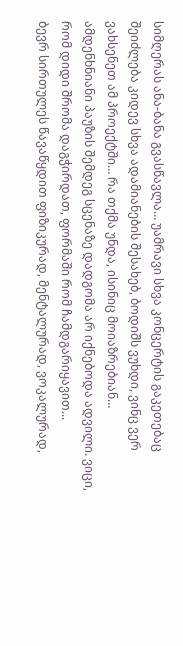სიმღერას ანა-ბანა გვასწავლა… უამრავი სხვა კონცერტის გაკეთებაც შეიძლება კიდევ სხვა ადამიანების შესახებ, ბოდიშს ვუხდი, ვინც ვერ ვახსენეთ ამ პროექტში… რა თქმა უნდა, ისინიც მოიაზრებიან…
ამდენხნიანი პაუზის შემდეგ სცენაზე დადგომა არ იქნებოდა ადვილი. ვიცი, რომ დიდი შრომა დაგჭირდათ, ფორმაში რომ ჩამდგარიყავით...
ბევრ სირთულეს წავაწყდით ფიზიკურად, მენტალურად, ვოკალურად,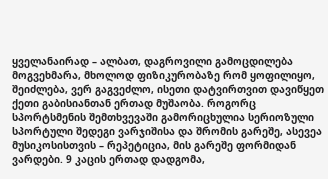ყველანაირად – ალბათ, დაგროვილი გამოცდილება მოგვეხმარა, მხოლოდ ფიზიკურობაზე რომ ყოფილიყო, შეიძლება, ვერ გაგვეძლო, ისეთი დატვირთვით დავიწყეთ ქეთი გაბისიანთან ერთად მუშაობა. როგორც სპორტსმენის შემთხვევაში გამორიცხულია სერიოზული სპორტული შედეგი ვარჯიშისა და შრომის გარეშე, ასევეა მუსიკოსისთვის – რეპეტიცია, მის გარეშე ფორმიდან ვარდები. 9 კაცის ერთად დადგომა,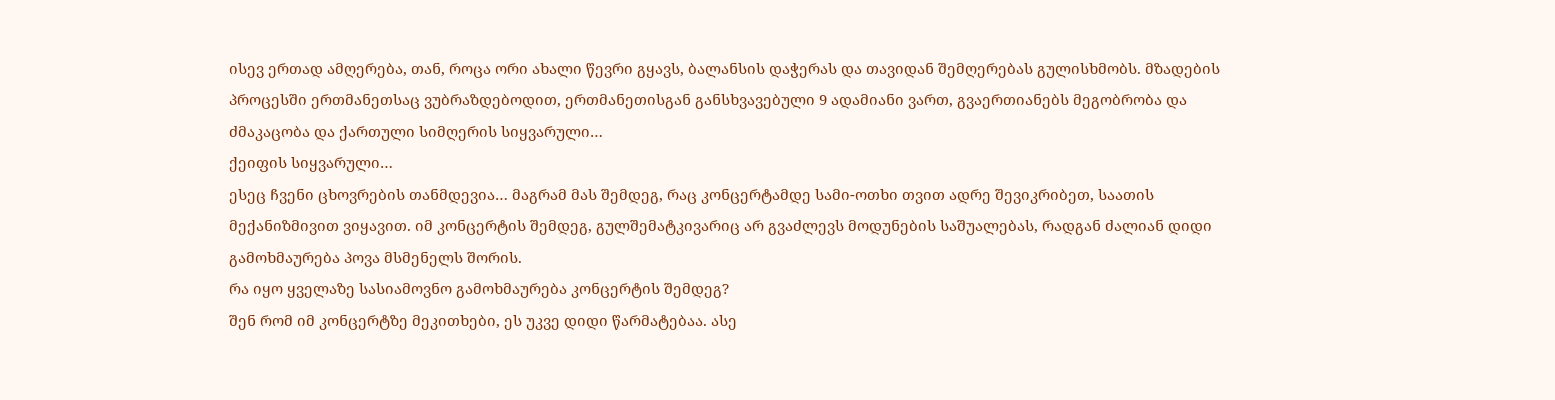ისევ ერთად ამღერება, თან, როცა ორი ახალი წევრი გყავს, ბალანსის დაჭერას და თავიდან შემღერებას გულისხმობს. მზადების პროცესში ერთმანეთსაც ვუბრაზდებოდით, ერთმანეთისგან განსხვავებული 9 ადამიანი ვართ, გვაერთიანებს მეგობრობა და ძმაკაცობა და ქართული სიმღერის სიყვარული…
ქეიფის სიყვარული…
ესეც ჩვენი ცხოვრების თანმდევია… მაგრამ მას შემდეგ, რაც კონცერტამდე სამი-ოთხი თვით ადრე შევიკრიბეთ, საათის მექანიზმივით ვიყავით. იმ კონცერტის შემდეგ, გულშემატკივარიც არ გვაძლევს მოდუნების საშუალებას, რადგან ძალიან დიდი გამოხმაურება პოვა მსმენელს შორის.
რა იყო ყველაზე სასიამოვნო გამოხმაურება კონცერტის შემდეგ?
შენ რომ იმ კონცერტზე მეკითხები, ეს უკვე დიდი წარმატებაა. ასე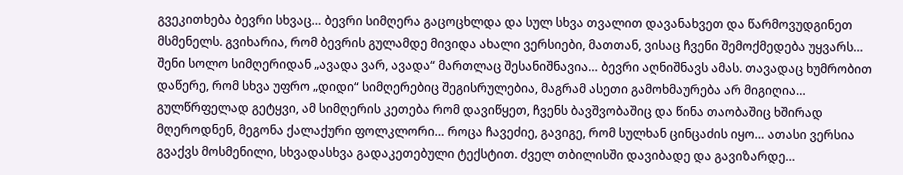გვეკითხება ბევრი სხვაც… ბევრი სიმღერა გაცოცხლდა და სულ სხვა თვალით დავანახვეთ და წარმოვუდგინეთ მსმენელს. გვიხარია, რომ ბევრის გულამდე მივიდა ახალი ვერსიები, მათთან, ვისაც ჩვენი შემოქმედება უყვარს…
შენი სოლო სიმღერიდან „ავადა ვარ, ავადა“ მართლაც შესანიშნავია… ბევრი აღნიშნავს ამას. თავადაც ხუმრობით დაწერე, რომ სხვა უფრო „დიდი“ სიმღერებიც შეგისრულებია, მაგრამ ასეთი გამოხმაურება არ მიგიღია…
გულწრფელად გეტყვი, ამ სიმღერის კეთება რომ დავიწყეთ, ჩვენს ბავშვობაშიც და წინა თაობაშიც ხშირად მღეროდნენ, მეგონა ქალაქური ფოლკლორი… როცა ჩავეძიე, გავიგე, რომ სულხან ცინცაძის იყო… ათასი ვერსია გვაქვს მოსმენილი, სხვადასხვა გადაკეთებული ტექსტით. ძველ თბილისში დავიბადე და გავიზარდე…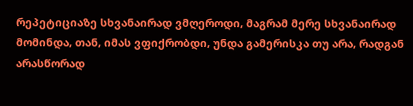რეპეტიციაზე სხვანაირად ვმღეროდი, მაგრამ მერე სხვანაირად მომინდა, თან, იმას ვფიქრობდი, უნდა გამერისკა თუ არა, რადგან არასწორად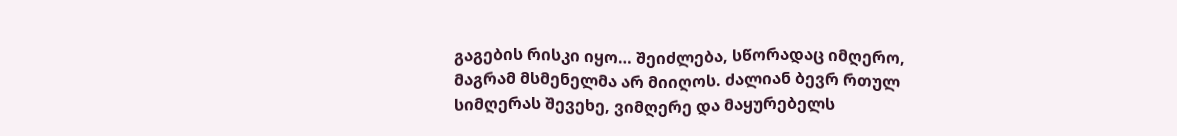გაგების რისკი იყო… შეიძლება, სწორადაც იმღერო, მაგრამ მსმენელმა არ მიიღოს. ძალიან ბევრ რთულ სიმღერას შევეხე, ვიმღერე და მაყურებელს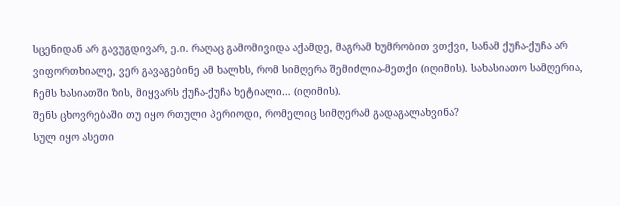სცენიდან არ გავუგდივარ, ე.ი. რაღაც გამომივიდა აქამდე, მაგრამ ხუმრობით ვთქვი, სანამ ქუჩა-ქუჩა არ ვიფორთხიალე, ვერ გავაგებინე ამ ხალხს, რომ სიმღერა შემიძლია-მეთქი (იღიმის). სახასიათო სამღერია, ჩემს ხასიათში ზის, მიყვარს ქუჩა-ქუჩა ხეტიალი… (იღიმის).
შენს ცხოვრებაში თუ იყო რთული პერიოდი, რომელიც სიმღერამ გადაგალახვინა?
სულ იყო ასეთი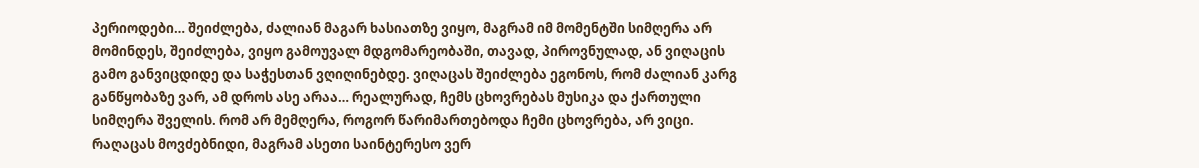პერიოდები… შეიძლება, ძალიან მაგარ ხასიათზე ვიყო, მაგრამ იმ მომენტში სიმღერა არ მომინდეს, შეიძლება, ვიყო გამოუვალ მდგომარეობაში, თავად, პიროვნულად, ან ვიღაცის გამო განვიცდიდე და საჭესთან ვღიღინებდე. ვიღაცას შეიძლება ეგონოს, რომ ძალიან კარგ განწყობაზე ვარ, ამ დროს ასე არაა… რეალურად, ჩემს ცხოვრებას მუსიკა და ქართული სიმღერა შველის. რომ არ მემღერა, როგორ წარიმართებოდა ჩემი ცხოვრება, არ ვიცი. რაღაცას მოვძებნიდი, მაგრამ ასეთი საინტერესო ვერ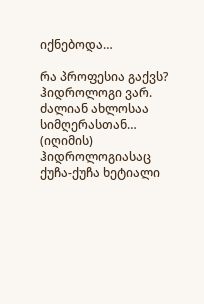იქნებოდა…

რა პროფესია გაქვს?
ჰიდროლოგი ვარ.
ძალიან ახლოსაა სიმღერასთან…
(იღიმის) ჰიდროლოგიასაც ქუჩა-ქუჩა ხეტიალი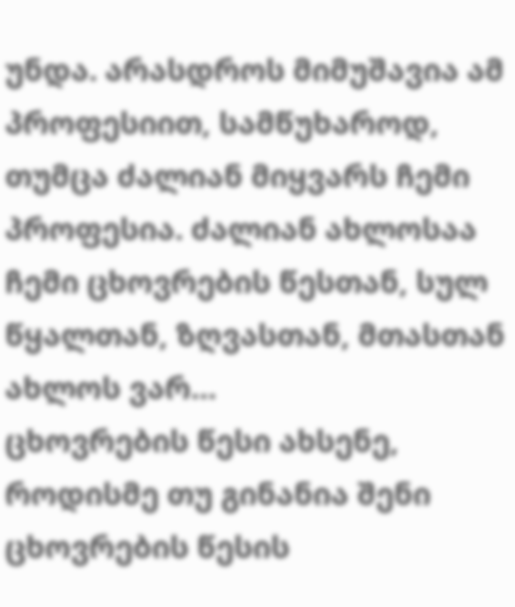უნდა. არასდროს მიმუშავია ამ პროფესიით, სამწუხაროდ, თუმცა ძალიან მიყვარს ჩემი პროფესია. ძალიან ახლოსაა ჩემი ცხოვრების წესთან, სულ წყალთან, ზღვასთან, მთასთან ახლოს ვარ…
ცხოვრების წესი ახსენე, როდისმე თუ გინანია შენი ცხოვრების წესის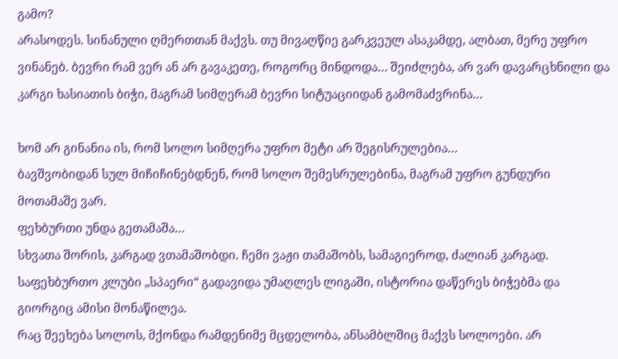გამო?
არასოდეს. სინანული ღმერთთან მაქვს. თუ მივაღწიე გარკვეულ ასაკამდე, ალბათ, მერე უფრო ვინანებ. ბევრი რამ ვერ ან არ გავაკეთე, როგორც მინდოდა… შეიძლება, არ ვარ დავარცხნილი და კარგი ხასიათის ბიჭი, მაგრამ სიმღერამ ბევრი სიტუაციიდან გამომაძვრინა…

ხომ არ გინანია ის, რომ სოლო სიმღერა უფრო მეტი არ შეგისრულებია…
ბავშვობიდან სულ მიჩიჩინებდნენ, რომ სოლო შემესრულებინა, მაგრამ უფრო გუნდური მოთამაშე ვარ.
ფეხბურთი უნდა გეთამაშა…
სხვათა შორის, კარგად ვთამაშობდი. ჩემი ვაჟი თამაშობს, სამაგიეროდ, ძალიან კარგად. საფეხბურთო კლუბი „სპაერი“ გადავიდა უმაღლეს ლიგაში, ისტორია დაწერეს ბიჭებმა და გიორგიც ამისი მონაწილეა.
რაც შეეხება სოლოს, მქონდა რამდენიმე მცდელობა, ანსამბლშიც მაქვს სოლოები. არ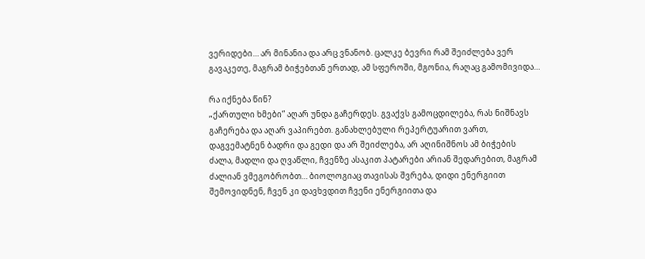ვერიდები… არ მინანია და არც ვნანობ. ცალკე ბევრი რამ შეიძლება ვერ გავაკეთე, მაგრამ ბიჭებთან ერთად, ამ სფეროში, მგონია, რაღაც გამომივიდა…

რა იქნება წინ?
„ქართული ხმები“ აღარ უნდა გაჩერდეს. გვაქვს გამოცდილება, რას ნიშნავს გაჩერება და აღარ ვაპირებთ. განახლებული რეპერტუარით ვართ, დაგვემატნენ ბადრი და გედი და არ შეიძლება, არ აღინიშნოს ამ ბიჭების ძალა, მადლი და ღვაწლი, ჩვენზე ასაკით პატარები არიან შედარებით, მაგრამ ძალიან ვმეგობრობთ… ბიოლოგიაც თავისას შვრება, დიდი ენერგიით შემოვიდნენ, ჩვენ კი დავხვდით ჩვენი ენერგიითა და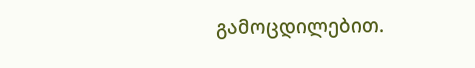გამოცდილებით.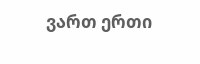ვართ ერთი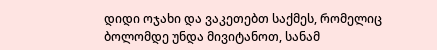დიდი ოჯახი და ვაკეთებთ საქმეს, რომელიც ბოლომდე უნდა მივიტანოთ, სანამ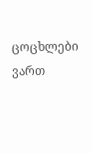ცოცხლები ვართ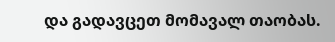და გადავცეთ მომავალ თაობას.